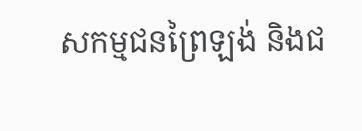សកម្មជនព្រៃឡង់ និងជ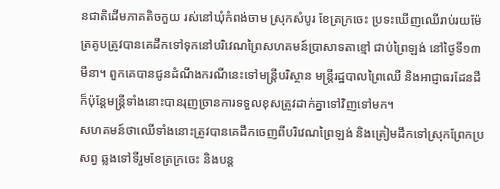នជាតិដើមភាគតិចកួយ រស់នៅឃុំកំពង់ចាម ស្រុកសំបូរ ខែត្រក្រចេះ ប្រទះឃើញឈើរាប់រយម៉ែត្រគូបត្រូវបានគេដឹកទៅទុកនៅបរិវេណព្រៃសហគមន៍ប្រាសាទតាខ្មៅ ជាប់ព្រៃឡង់ នៅថ្ងៃទី១៣ មីនា។ ពួកគេបានជូនដំណឹងករណីនេះទៅមន្ត្រីបរិស្ថាន មន្ត្រីរដ្ឋបាលព្រៃឈើ និងអាជ្ញាធរដែនដី ក៏ប៉ុន្តែមន្ត្រីទាំងនោះបានរុញច្រានការទទួលខុសត្រូវដាក់គ្នាទៅវិញទៅមក។
សហគមន៍ថាឈើទាំងនោះត្រូវបានគេដឹកចេញពីបរិវេណព្រៃឡង់ និងត្រៀមដឹកទៅស្រុកព្រែកប្រសព្វ ឆ្លងទៅទីរួមខែត្រក្រចេះ និងបន្ត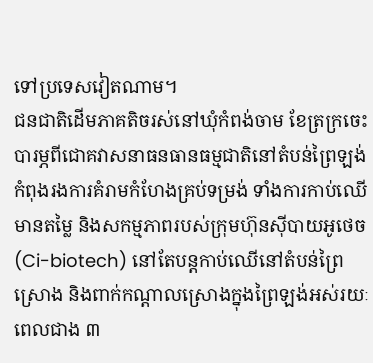ទៅប្រទេសវៀតណាម។
ជនជាតិដើមភាគតិចរស់នៅឃុំកំពង់ចាម ខែត្រក្រចេះ បារម្ភពីជោគវាសនាធនធានធម្មជាតិនៅតំបន់ព្រៃឡង់ កំពុងរងការគំរាមកំហែងគ្រប់ទម្រង់ ទាំងការកាប់ឈើមានតម្លៃ និងសកម្មភាពរបស់ក្រុមហ៊ុនស៊ីបាយអូថេច (Ci-biotech) នៅតែបន្តកាប់ឈើនៅតំបន់ព្រៃស្រោង និងពាក់កណ្ដាលស្រោងក្នុងព្រៃឡង់អស់រយៈពេលជាង ៣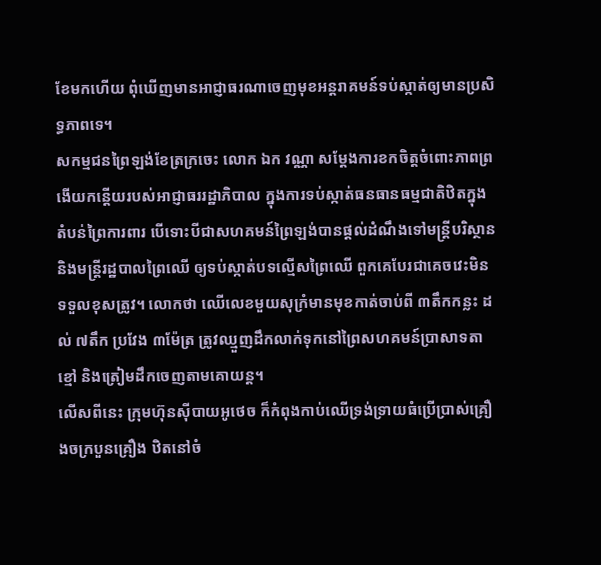ខែមកហើយ ពុំឃើញមានអាជ្ញាធរណាចេញមុខអន្តរាគមន៍ទប់ស្កាត់ឲ្យមានប្រសិទ្ធភាពទេ។
សកម្មជនព្រៃឡង់ខែត្រក្រចេះ លោក ឯក វណ្ណា សម្ដែងការខកចិត្តចំពោះភាពព្រងើយកន្តើយរបស់អាជ្ញាធររដ្ឋាភិបាល ក្នុងការទប់ស្កាត់ធនធានធម្មជាតិឋិតក្នុងតំបន់ព្រៃការពារ បើទោះបីជាសហគមន៍ព្រៃឡង់បានផ្តល់ដំណឹងទៅមន្ត្រីបរិស្ថាន និងមន្ត្រីរដ្ឋបាលព្រៃឈើ ឲ្យទប់ស្កាត់បទល្មើសព្រៃឈើ ពួកគេបែរជាគេចវេះមិនទទួលខុសត្រូវ។ លោកថា ឈើលេខមួយសុក្រំមានមុខកាត់ចាប់ពី ៣តឹកកន្លះ ដល់ ៧តឹក ប្រវែង ៣ម៉ែត្រ ត្រូវឈ្មួញដឹកលាក់ទុកនៅព្រៃសហគមន៍ប្រាសាទតាខ្មៅ និងត្រៀមដឹកចេញតាមគោយន្ត។
លើសពីនេះ ក្រុមហ៊ុនស៊ីបាយអូថេច ក៏កំពុងកាប់ឈើទ្រង់ទ្រាយធំប្រើប្រាស់គ្រឿងចក្របួនគ្រឿង ឋិតនៅចំ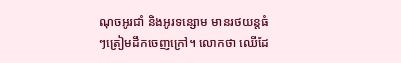ណុចអូរជាំ និងអូរទន្សោម មានរថយន្តធំៗត្រៀមដឹកចេញក្រៅ។ លោកថា ឈើដែ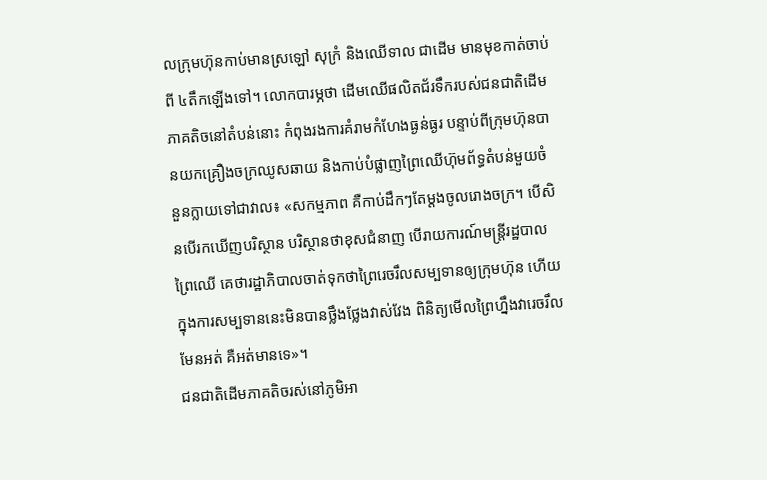លក្រុមហ៊ុនកាប់មានស្រឡៅ សុក្រំ និងឈើទាល ជាដើម មានមុខកាត់ចាប់ពី ៤តឹកឡើងទៅ។ លោកបារម្ភថា ដើមឈើផលិតជ័រទឹករបស់ជនជាតិដើមភាគតិចនៅតំបន់នោះ កំពុងរងការគំរាមកំហែងធ្ងន់ធ្ងរ បន្ទាប់ពីក្រុមហ៊ុនបានយកគ្រឿងចក្រឈូសឆាយ និងកាប់បំផ្លាញព្រៃឈើហ៊ុមព័ទ្ធតំបន់មួយចំនួនក្លាយទៅជាវាល៖ «សកម្មភាព គឺកាប់ដឹកៗតែម្តងចូលរោងចក្រ។ បើសិនបើរកឃើញបរិស្ថាន បរិស្ថានថាខុសជំនាញ បើរាយការណ៍មន្ត្រីរដ្ឋបាលព្រៃឈើ គេថារដ្ឋាភិបាលចាត់ទុកថាព្រៃរេចរឹលសម្បទានឲ្យក្រុមហ៊ុន ហើយក្នុងការសម្បទាននេះមិនបានថ្លឹងថ្លែងវាស់វែង ពិនិត្យមើលព្រៃហ្នឹងវារេចរឹលមែនអត់ គឺអត់មានទេ»។
ជនជាតិដើមភាគតិចរស់នៅភូមិអា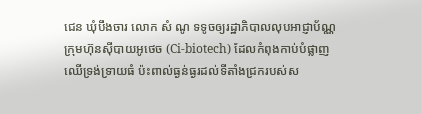ជេន ឃុំបឹងចារ លោក សំ ណូ ទទូចឲ្យរដ្ឋាភិបាលលុបអាជ្ញាប័ណ្ណក្រុមហ៊ុនស៊ីបាយអូថេច (Ci-biotech) ដែលកំពុងកាប់បំផ្លាញឈើទ្រង់ទ្រាយធំ ប៉ះពាល់ធ្ងន់ធ្ងរដល់ទីតាំងជ្រករបស់ស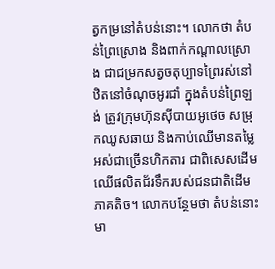ត្វកម្រនៅតំបន់នោះ។ លោកថា តំបន់ព្រៃស្រោង និងពាក់កណ្ដាលស្រោង ជាជម្រកសត្វចតុប្បាទព្រៃរស់នៅ ឋិតនៅចំណុចអូរជាំ ក្នុងតំបន់ព្រៃឡង់ ត្រូវក្រុមហ៊ុនស៊ីបាយអូថេច សម្រុកឈូសឆាយ និងកាប់ឈើមានតម្លៃអស់ជាច្រើនហិកតារ ជាពិសេសដើមឈើផលិតជ័រទឹករបស់ជនជាតិដើមភាគតិច។ លោកបន្ថែមថា តំបន់នោះមា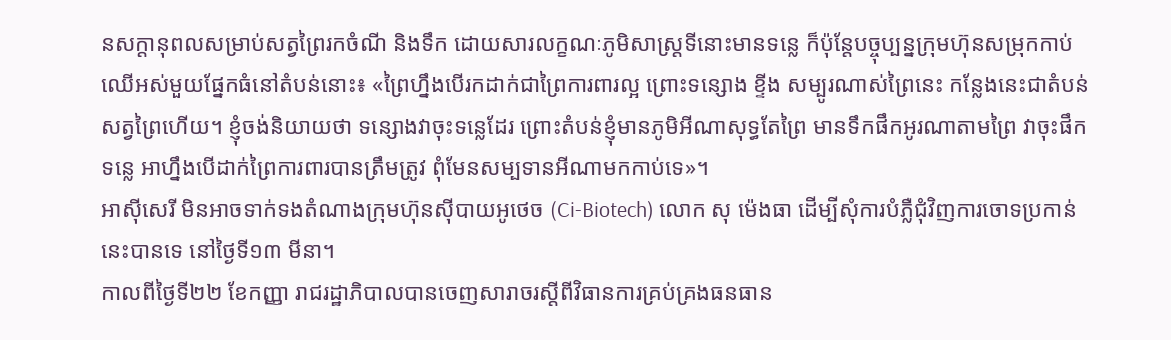នសក្ដានុពលសម្រាប់សត្វព្រៃរកចំណី និងទឹក ដោយសារលក្ខណៈភូមិសាស្ត្រទីនោះមានទន្លេ ក៏ប៉ុន្តែបច្ចុប្បន្នក្រុមហ៊ុនសម្រុកកាប់ឈើអស់មួយផ្នែកធំនៅតំបន់នោះ៖ «ព្រៃហ្នឹងបើរកដាក់ជាព្រៃការពារល្អ ព្រោះទន្សោង ខ្ទីង សម្បូរណាស់ព្រៃនេះ កន្លែងនេះជាតំបន់សត្វព្រៃហើយ។ ខ្ញុំចង់និយាយថា ទន្សោងវាចុះទន្លេដែរ ព្រោះតំបន់ខ្ញុំមានភូមិអីណាសុទ្ធតែព្រៃ មានទឹកផឹកអូរណាតាមព្រៃ វាចុះផឹកទន្លេ អាហ្នឹងបើដាក់ព្រៃការពារបានត្រឹមត្រូវ ពុំមែនសម្បទានអីណាមកកាប់ទេ»។
អាស៊ីសេរី មិនអាចទាក់ទងតំណាងក្រុមហ៊ុនស៊ីបាយអូថេច (Ci-Biotech) លោក សុ ម៉េងធា ដើម្បីសុំការបំភ្លឺជុំវិញការចោទប្រកាន់នេះបានទេ នៅថ្ងៃទី១៣ មីនា។
កាលពីថ្ងៃទី២២ ខែកញ្ញា រាជរដ្ឋាភិបាលបានចេញសារាចរស្ដីពីវិធានការគ្រប់គ្រងធនធាន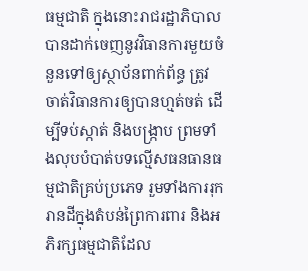ធម្មជាតិ ក្នុងនោះរាជរដ្ឋាភិបាលបានដាក់ចេញនូវវិធានការមួយចំនួនទៅឲ្យស្ថាប័នពាក់ព័ន្ធ ត្រូវចាត់វិធានការឲ្យបានហ្មត់ចត់ ដើម្បីទប់ស្កាត់ និងបង្ក្រាប ព្រមទាំងលុបបំបាត់បទល្មើសធនធានធម្មជាតិគ្រប់ប្រភេទ រួមទាំងការរុករានដីក្នុងតំបន់ព្រៃការពារ និងអភិរក្សធម្មជាតិដែល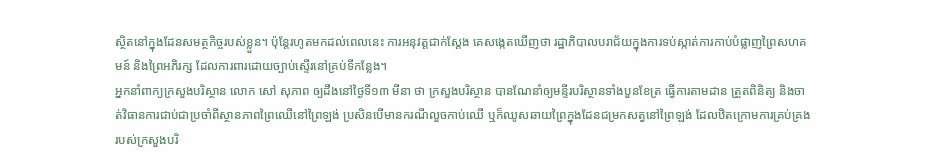ស្ថិតនៅក្នុងដែនសមត្ថកិច្ចរបស់ខ្លួន។ ប៉ុន្តែរហូតមកដល់ពេលនេះ ការអនុវត្តជាក់ស្តែង គេសង្កេតឃើញថា រដ្ឋាភិបាលបរាជ័យក្នុងការទប់ស្កាត់ការកាប់បំផ្លាញព្រៃសហគមន៍ និងព្រៃអភិរក្ស ដែលការពារដោយច្បាប់ស្ទើរនៅគ្រប់ទីកន្លែង។
អ្នកនាំពាក្យក្រសួងបរិស្ថាន លោក សៅ សុភាព ឲ្យដឹងនៅថ្ងៃទី១៣ មីនា ថា ក្រសួងបរិស្ថាន បានណែនាំឲ្យមន្ទីរបរិស្ថានទាំងបួនខែត្រ ធ្វើការតាមដាន ត្រួតពិនិត្យ និងចាត់វិធានការជាប់ជាប្រចាំពីស្ថានភាពព្រៃឈើនៅព្រៃឡង់ ប្រសិនបើមានករណីលួចកាប់ឈើ ឬក៏ឈូសឆាយព្រៃក្នុងដែនជម្រកសត្វនៅព្រៃឡង់ ដែលឋិតក្រោមការគ្រប់គ្រងរបស់ក្រសួងបរិ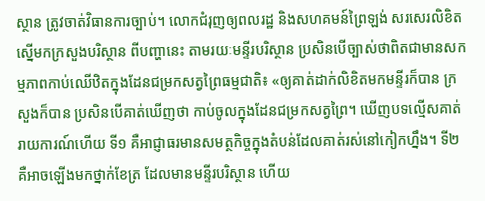ស្ថាន ត្រូវចាត់វិធានការច្បាប់។ លោកជំរុញឲ្យពលរដ្ឋ និងសហគមន៍ព្រៃឡង់ សរសេរលិខិតស្នើមកក្រសួងបរិស្ថាន ពីបញ្ហានេះ តាមរយៈមន្ទីរបរិស្ថាន ប្រសិនបើច្បាស់ថាពិតជាមានសកម្មភាពកាប់ឈើឋិតក្នុងដែនជម្រកសត្វព្រៃធម្មជាតិ៖ «ឲ្យគាត់ដាក់លិខិតមកមន្ទីរក៏បាន ក្រសួងក៏បាន ប្រសិនបើគាត់ឃើញថា កាប់ចូលក្នុងដែនជម្រកសត្វព្រៃ។ ឃើញបទល្មើសគាត់រាយការណ៍ហើយ ទី១ គឺអាជ្ញាធរមានសមត្ថកិច្ចក្នុងតំបន់ដែលគាត់រស់នៅកៀកហ្នឹង។ ទី២ គឺអាចឡើងមកថ្នាក់ខែត្រ ដែលមានមន្ទីរបរិស្ថាន ហើយ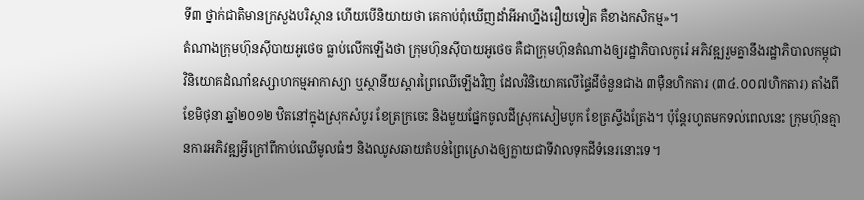ទី៣ ថ្នាក់ជាតិមានក្រសួងបរិស្ថាន ហើយបើនិយាយថា គេកាប់ពុំឃើញដាំអីអាហ្នឹងរឿយទៀត គឺខាងកសិកម្ម»។
តំណាងក្រុមហ៊ុនស៊ីបាយអូថេច ធ្លាប់លើកឡើងថា ក្រុមហ៊ុនស៊ីបាយអូថេច គឺជាក្រុមហ៊ុនតំណាងឲ្យរដ្ឋាភិបាលកូរ៉េ អភិវឌ្ឍរួមគ្នានឹងរដ្ឋាភិបាលកម្ពុជា វិនិយោគដំណាំឧស្សាហកម្មអាកាស្យា ឬស្ថានីយស្ដារព្រៃឈើឡើងវិញ ដែលវិនិយោគលើផ្ទៃដីចំនួនជាង ៣ម៉ឺនហិកតារ (៣៤.០០៧ហិកតារ) តាំងពីខែមិថុនា ឆ្នាំ២០១២ ឋិតនៅក្នុងស្រុកសំបូរ ខែត្រក្រចេះ និងមួយផ្នែកចូលដីស្រុកសៀមបូក ខែត្រស្ទឹងត្រែង។ ប៉ុន្តែរហូតមកទល់ពេលនេះ ក្រុមហ៊ុនគ្មានការអភិវឌ្ឍអ្វីក្រៅពីកាប់ឈើមូលធំៗ និងឈូសឆាយតំបន់ព្រៃស្រោងឲ្យក្លាយជាទីវាលទុកដីទំនេរនោះទេ។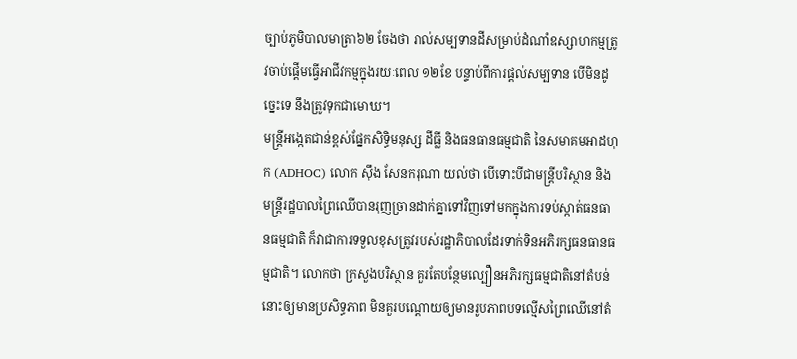ច្បាប់ភូមិបាលមាត្រា៦២ ចែងថា រាល់សម្បទានដីសម្រាប់ដំណាំឧស្សាហកម្មត្រូវចាប់ផ្ដើមធ្វើអាជីវកម្មក្នុងរយៈពេល ១២ខែ បន្ទាប់ពីការផ្តល់សម្បទាន បើមិនដូច្នេះទេ នឹងត្រូវទុកជាមោឃ។
មន្ត្រីអង្កេតជាន់ខ្ពស់ផ្នែកសិទ្ធិមនុស្ស ដីធ្លី និងធនធានធម្មជាតិ នៃសមាគមអាដហុក (ADHOC) លោក ស៊ឹង សែនករុណា យល់ថា បើទោះបីជាមន្ត្រីបរិស្ថាន និងមន្ត្រីរដ្ឋបាលព្រៃឈើបានរុញច្រានដាក់គ្នាទៅវិញទៅមកក្នុងការទប់ស្កាត់ធនធានធម្មជាតិ ក៏វាជាការទទួលខុសត្រូវរបស់រដ្ឋាភិបាលដែរទាក់ទិនអភិរក្សធនធានធម្មជាតិ។ លោកថា ក្រសួងបរិស្ថាន គួរតែបន្ថែមល្បឿនអភិរក្សធម្មជាតិនៅតំបន់នោះឲ្យមានប្រសិទ្ធភាព មិនគួរបណ្តោយឲ្យមានរូបភាពបទល្មើសព្រៃឈើនៅតំ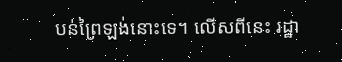បន់ព្រៃឡង់នោះទេ។ លើសពីនេះ រដ្ឋា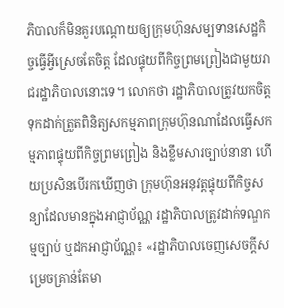ភិបាលក៏មិនគួរបណ្តោយឲ្យក្រុមហ៊ុនសម្បទានសេដ្ឋកិច្ចធ្វើអ្វីស្រេចតែចិត្ត ដែលផ្ទុយពីកិច្ចព្រមព្រៀងជាមួយរាជរដ្ឋាភិបាលនោះទេ។ លោកថា រដ្ឋាភិបាលត្រូវយកចិត្តទុកដាក់ត្រួតពិនិត្យសកម្មភាពក្រុមហ៊ុនណាដែលធ្វើសកម្មភាពផ្ទុយពីកិច្ចព្រមព្រៀង និងខ្លឹមសារច្បាប់នានា ហើយប្រសិនបើរកឃើញថា ក្រុមហ៊ុនអនុវត្តផ្ទុយពីកិច្ចសន្យាដែលមានក្នុងអាជ្ញាប័ណ្ណ រដ្ឋាភិបាលត្រូវដាក់ទណ្ឌកម្មច្បាប់ ឬដកអាជ្ញាប័ណ្ណ៖ «រដ្ឋាភិបាលចេញសេចក្តីសម្រេចគ្រាន់តែមា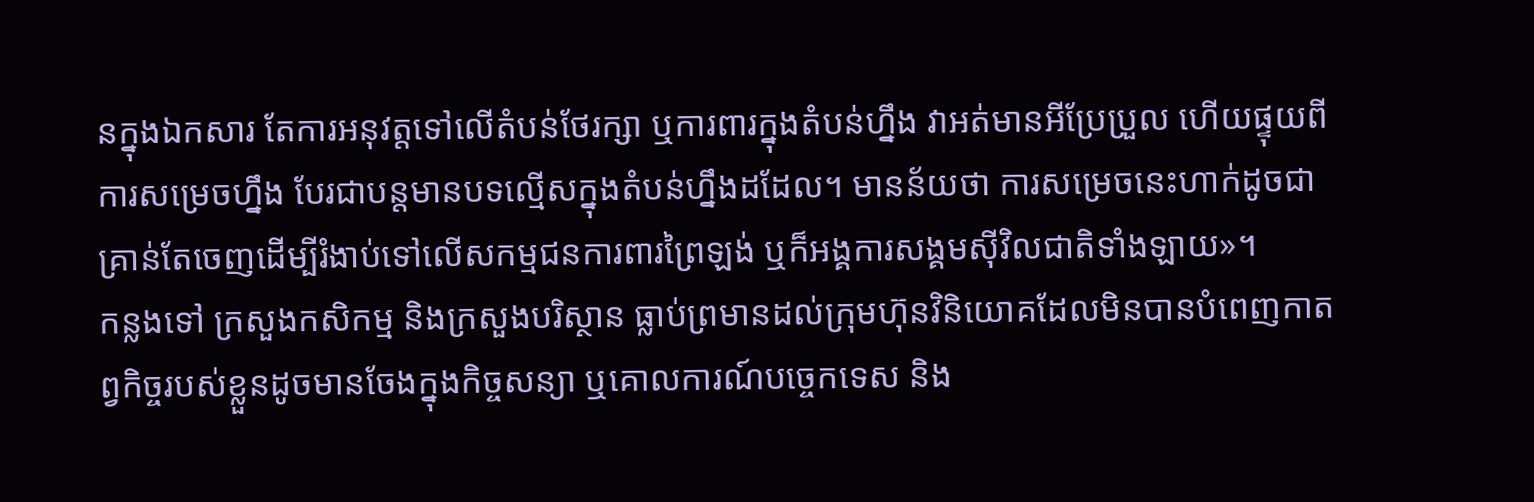នក្នុងឯកសារ តែការអនុវត្តទៅលើតំបន់ថែរក្សា ឬការពារក្នុងតំបន់ហ្នឹង វាអត់មានអីប្រែប្រួល ហើយផ្ទុយពីការសម្រេចហ្នឹង បែរជាបន្តមានបទល្មើសក្នុងតំបន់ហ្នឹងដដែល។ មានន័យថា ការសម្រេចនេះហាក់ដូចជាគ្រាន់តែចេញដើម្បីរំងាប់ទៅលើសកម្មជនការពារព្រៃឡង់ ឬក៏អង្គការសង្គមស៊ីវិលជាតិទាំងឡាយ»។
កន្លងទៅ ក្រសួងកសិកម្ម និងក្រសួងបរិស្ថាន ធ្លាប់ព្រមានដល់ក្រុមហ៊ុនវិនិយោគដែលមិនបានបំពេញកាតព្វកិច្ចរបស់ខ្លួនដូចមានចែងក្នុងកិច្ចសន្យា ឬគោលការណ៍បច្ចេកទេស និង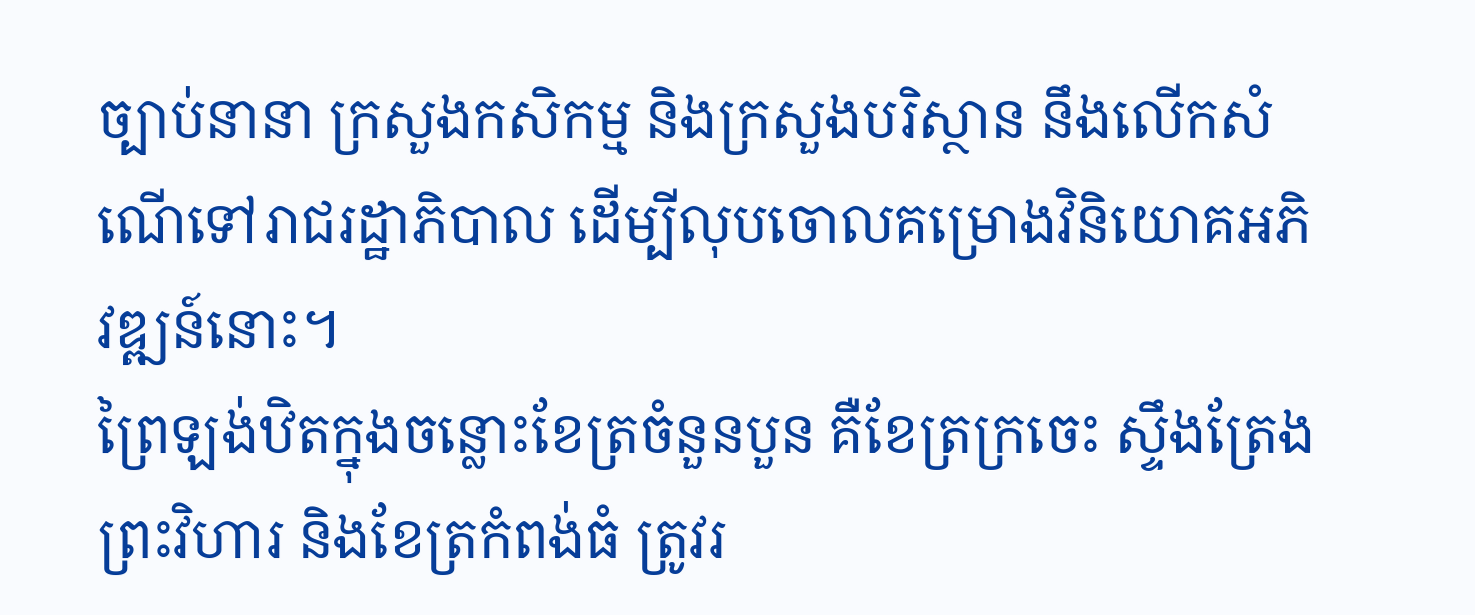ច្បាប់នានា ក្រសួងកសិកម្ម និងក្រសួងបរិស្ថាន នឹងលើកសំណើទៅរាជរដ្ឋាភិបាល ដើម្បីលុបចោលគម្រោងវិនិយោគអភិវឌ្ឍន៍នោះ។
ព្រៃឡង់ឋិតក្នុងចន្លោះខែត្រចំនួនបួន គឺខែត្រក្រចេះ ស្ទឹងត្រែង ព្រះវិហារ និងខែត្រកំពង់ធំ ត្រូវរ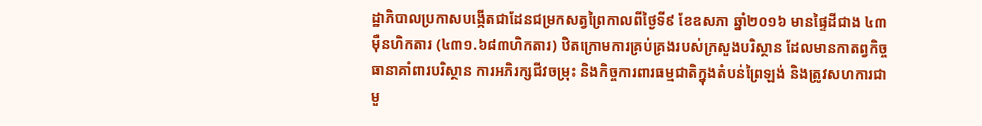ដ្ឋាភិបាលប្រកាសបង្កើតជាដែនជម្រកសត្វព្រៃកាលពីថ្ងៃទី៩ ខែឧសភា ឆ្នាំ២០១៦ មានផ្ទៃដីជាង ៤៣ម៉ឺនហិកតារ (៤៣១.៦៨៣ហិកតារ) ឋិតក្រោមការគ្រប់គ្រងរបស់ក្រសួងបរិស្ថាន ដែលមានកាតព្វកិច្ចធានាគាំពារបរិស្ថាន ការអភិរក្សជីវចម្រុះ និងកិច្ចការពារធម្មជាតិក្នុងតំបន់ព្រៃឡង់ និងត្រូវសហការជាមួ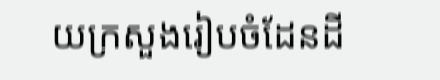យក្រសួងរៀបចំដែនដី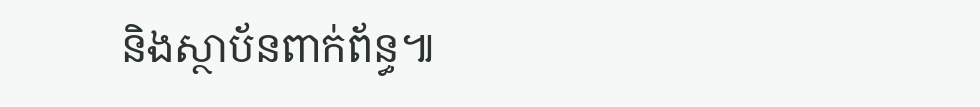និងស្ថាប័នពាក់ព័ន្ធ៕